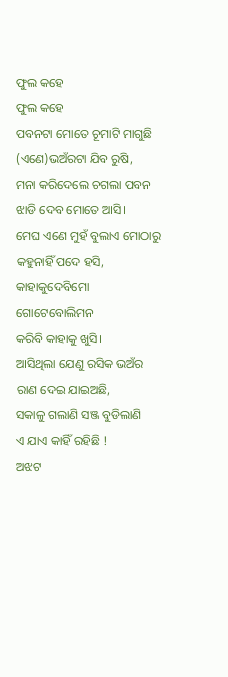ଫୁଲ କହେ
ଫୁଲ କହେ
ପବନଟା ମୋତେ ଚୂମାଟି ମାଗୁଛି
(ଏଣେ)ଭଅଁରଟା ଯିବ ରୁଷି,
ମନା କରିଦେଲେ ଚଗଲା ପବନ
ଝାଡି ଦେବ ମୋତେ ଆସି।
ମେଘ ଏଣେ ମୁହଁ ବୁଲାଏ ମୋଠାରୁ
କହୁନାହିଁ ପଦେ ହସି,
କାହାକୁଦେବିମୋ ଗୋଟେବୋଲିମନ
କରିବି କାହାକୁ ଖୁସି।
ଆସିଥିଲା ଯେଣୁ ରସିକ ଭଅଁର
ରାଣ ଦେଇ ଯାଇଅଛି,
ସକାଳୁ ଗଲାଣି ସଞ୍ଜ ବୁଡିଲାଣି
ଏ ଯାଏ କାହିଁ ରହିଛି !
ଅଝଟ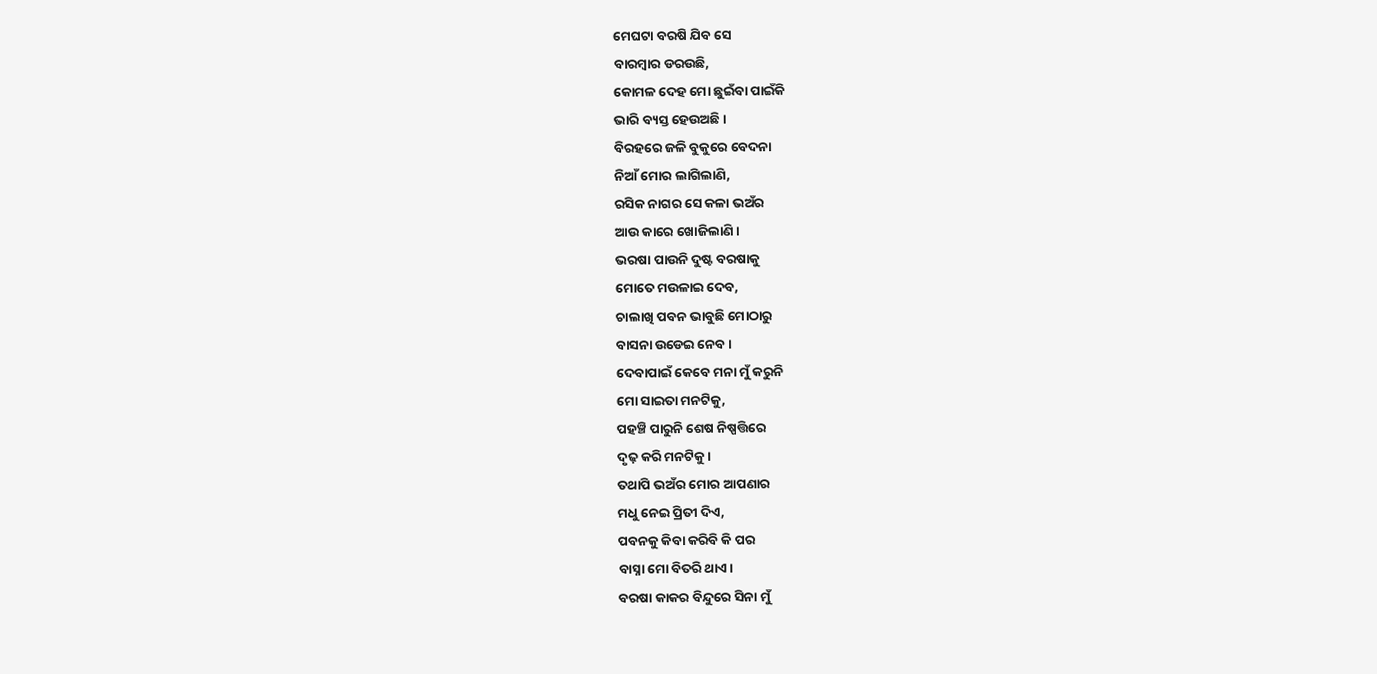ମେଘଟା ବରଷି ଯିବ ସେ
ବାରମ୍ବାର ଡରଉଛି,
କୋମଳ ଦେହ ମୋ ଛୁଇଁବା ପାଇଁକି
ଭାରି ବ୍ୟସ୍ତ ହେଉଅଛି।
ବିରହରେ ଜଳି ବୁକୁରେ ବେଦନା
ନିଆଁ ମୋର ଲାଗିଲାଣି,
ରସିକ ନାଗର ସେ କଳା ଭଅଁର
ଆଉ କାରେ ଖୋଜିଲାଣି।
ଭରଷା ପାଉନି ଦୁଷ୍ଟ ବରଷାକୁ
ମୋତେ ମଉଳାଇ ଦେବ,
ଚାଲାଖି ପବନ ଭାବୁଛି ମୋଠାରୁ
ବାସନା ଉଡେଇ ନେବ।
ଦେବାପାଇଁ କେବେ ମନା ମୁଁ କରୁନି
ମୋ ସାଇତା ମନଟିକୁ,
ପହଞ୍ଚି ପାରୁନି ଶେଷ ନିଷ୍ପତ୍ତିରେ
ଦୃଢ଼ କରି ମନଟିକୁ।
ତଥାପି ଭଅଁର ମୋର ଆପଣାର
ମଧୁ ନେଇ ପ୍ରିତୀ ଦିଏ,
ପବନକୁ କିବା କରିବି କି ପର
ବାସ୍ନା ମୋ ବିତରି ଥାଏ।
ବରଷା କାକର ବିନ୍ଦୁରେ ସିନା ମୁଁ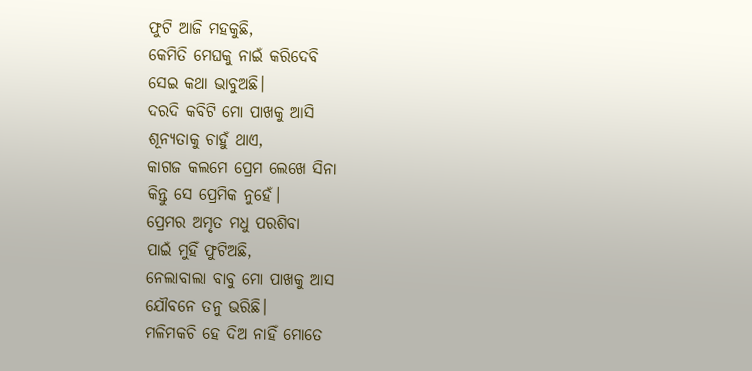ଫୁଟି ଆଜି ମହକୁଛି,
କେମିତି ମେଘକୁ ନାଇଁ କରିଦେବି
ସେଇ କଥା ଭାବୁଅଛି।
ଦରଦି କବିଟି ମୋ ପାଖକୁ ଆସି
ଶୂନ୍ୟତାକୁ ଚାହୁଁ ଥାଏ,
କାଗଜ କଲମେ ପ୍ରେମ ଲେଖେ ସିନା
କିନ୍ତୁ ସେ ପ୍ରେମିକ ନୁହେଁ।
ପ୍ରେମର ଅମୃତ ମଧୁ ପରଶିବା
ପାଇଁ ମୁହିଁ ଫୁଟିଅଛି,
ନେଲାବାଲା ବାବୁ ମୋ ପାଖକୁ ଆସ
ଯୌବନେ ତନୁ ଭରିଛି।
ମଳିମକଚି ହେ ଦିଅ ନାହିଁ ମୋତେ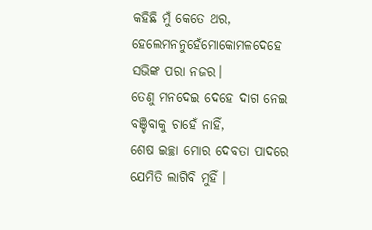କହିଛି ମୁଁ କେତେ ଥର,
ହେଲେମନନୁହେଁମୋକୋମଳଦେହେ
ସଭିଙ୍କ ପରା ନଜର।
ତେଣୁ ମନଦେଇ ଦେହେ ଦାଗ ନେଇ
ବଞ୍ଚିବାକୁ ଚାହେଁ ନାହିଁ,
ଶେଷ ଇଚ୍ଛା ମୋର ଦେବତା ପାଦରେ
ଯେମିତି ଲାଗିବି ମୁହିଁ ।